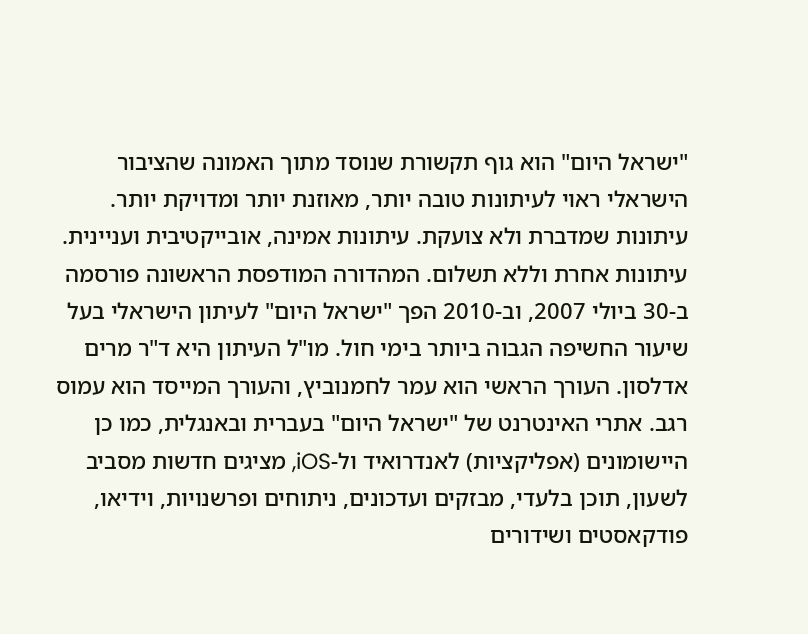"ישראל היום" הוא גוף תקשורת שנוסד מתוך האמונה שהציבור הישראלי ראוי לעיתונות טובה יותר, מאוזנת יותר ומדויקת יותר. עיתונות שמדברת ולא צועקת. עיתונות אמינה, אובייקטיבית ועניינית. עיתונות אחרת וללא תשלום. המהדורה המודפסת הראשונה פורסמה ב-30 ביולי 2007, וב-2010 הפך "ישראל היום" לעיתון הישראלי בעל שיעור החשיפה הגבוה ביותר בימי חול. מו"ל העיתון היא ד"ר מרים אדלסון. העורך הראשי הוא עמר לחמנוביץ, והעורך המייסד הוא עמוס רגב. אתרי האינטרנט של "ישראל היום" בעברית ובאנגלית, כמו כן היישומונים (אפליקציות) לאנדרואיד ול-iOS, מציגים חדשות מסביב לשעון, תוכן בלעדי, מבזקים ועדכונים, ניתוחים ופרשנויות, וידיאו, פודקאסטים ושידורים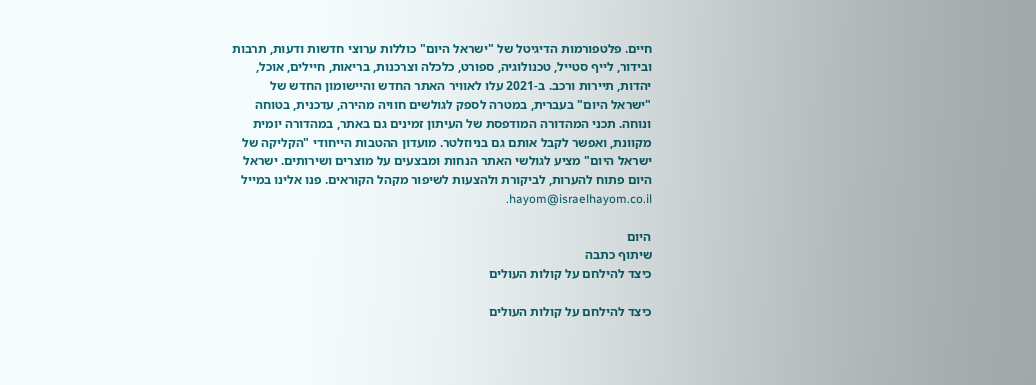חיים. פלטפורמות הדיגיטל של "ישראל היום" כוללות ערוצי חדשות ודעות, תרבות ובידור, לייף סטייל, טכנולוגיה, ספורט, כלכלה וצרכנות, בריאות, חיילים, אוכל, יהדות, תיירות ורכב. ב-2021 עלו לאוויר האתר החדש והיישומון החדש של "ישראל היום" בעברית, במטרה לספק לגולשים חוויה מהירה, עדכנית, בטוחה ונוחה. תכני המהדורה המודפסת של העיתון זמינים גם באתר, במהדורה יומית מקוונת, ואפשר לקבל אותם גם בניוזלטר. מועדון ההטבות הייחודי "הקליקה של ישראל היום" מציע לגולשי האתר הנחות ומבצעים על מוצרים ושירותים. ישראל היום פתוח להערות, לביקורת ולהצעות לשיפור מקהל הקוראים. פנו אלינו במייל hayom@israelhayom.co.il.

היום
שיתוף כתבה
כיצד להילחם על קולות העולים

כיצד להילחם על קולות העולים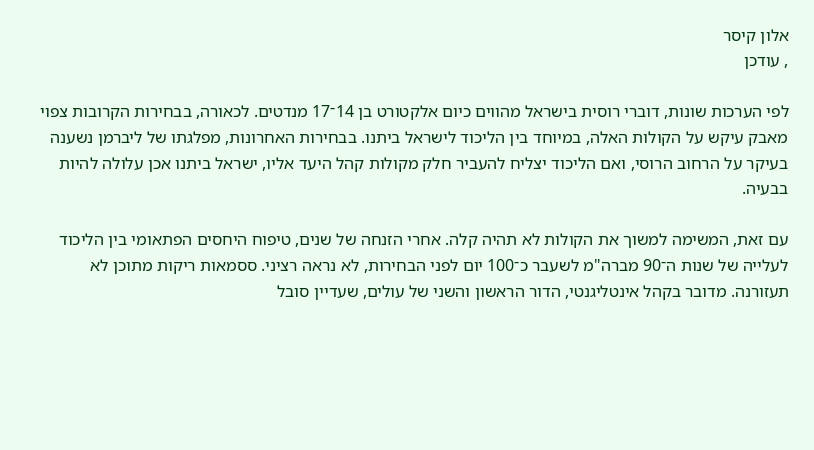אלון קיסר
, עודכן

לפי הערכות שונות, דוברי רוסית בישראל מהווים כיום אלקטורט בן 14־17 מנדטים. לכאורה, בבחירות הקרובות צפוי מאבק עיקש על הקולות האלה, במיוחד בין הליכוד לישראל ביתנו. בבחירות האחרונות, מפלגתו של ליברמן נשענה בעיקר על הרחוב הרוסי, ואם הליכוד יצליח להעביר חלק מקולות קהל היעד אליו, ישראל ביתנו אכן עלולה להיות בבעיה.

עם זאת, המשימה למשוך את הקולות לא תהיה קלה. אחרי הזנחה של שנים, טיפוח היחסים הפתאומי בין הליכוד לעלייה של שנות ה־90 מברה"מ לשעבר כ־100 יום לפני הבחירות, לא נראה רציני. ססמאות ריקות מתוכן לא תעזורנה. מדובר בקהל אינטליגנטי, הדור הראשון והשני של עולים, שעדיין סובל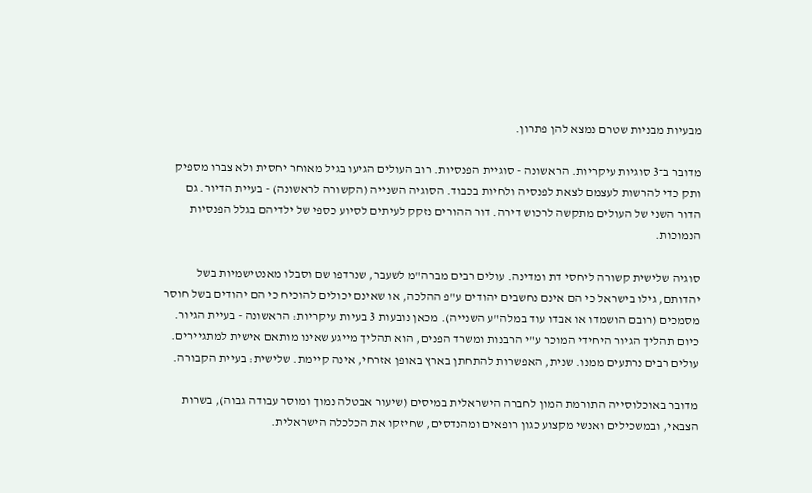מבעיות מבניות שטרם נמצא להן פתרון.

מדובר ב־3 סוגיות עיקריות. הראשונה - סוגיית הפנסיות. רוב העולים הגיעו בגיל מאוחר יחסית ולא צברו מספיק ותק כדי להרשות לעצמם לצאת לפנסיה ולחיות בכבוד. הסוגיה השנייה (הקשורה לראשונה) - בעיית הדיור. גם הדור השני של העולים מתקשה לרכוש דירה. דור ההורים נזקק לעיתים לסיוע כספי של ילדיהם בגלל הפנסיות הנמוכות.

סוגיה שלישית קשורה ליחסי דת ומדינה. עולים רבים מברה"מ לשעבר, שנרדפו שם וסבלו מאנטישמיות בשל יהדותם, גילו בישראל כי הם אינם נחשבים יהודים ע"פ ההלכה, או שאינם יכולים להוכיח כי הם יהודים בשל חוסר מסמכים (רובם הושמדו או אבדו עוד במלה"ע השנייה). מכאן נובעות 3 בעיות עיקריות: הראשונה - בעיית הגיור. כיום תהליך הגיור היחידי המוכר ע"י הרבנות ומשרד הפנים, הוא תהליך מייגע שאינו מותאם אישית למתגיירים. עולים רבים נרתעים ממנו. שנית, האפשרות להתחתן בארץ באופן אזרחי, אינה קיימת. שלישית: בעיית הקבורה.

מדובר באוכלוסייה התורמת המון לחברה הישראלית במיסים (שיעור אבטלה נמוך ומוסר עבודה גבוה), בשרות הצבאי, ובמשכילים ואנשי מקצוע כגון רופאים ומהנדסים, שחיזקו את הכלכלה הישראלית.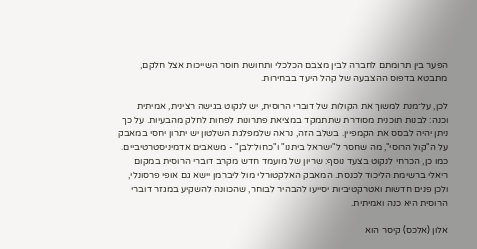הפער בין תרומתם לחברה לבין מצבם הכלכלי ותחושת חוסר השייכות אצל חלקם, מתבטא בדפוס ההצבעה של קהל היעד בבחירות.

לכן, על־מנת למשוך את הקולות של דוברי הרוסית, יש לנקוט בגישה רצינית, אמיתית וכנה: לבנות תוכנית מסודרת שתתמקד במציאת פתרונות לפחות לחלק מהבעיות. על כך ניתן יהיה לבסס את הקמפיין. בשלב הזה, נראה שלמפלגת השלטון יש יתרון יחסי במאבק על ה"קול הרוסי", מה שחסר ל"ישראל ביתנו" ו"כחול־לבן" - משאבים אדמיניסטרטיביים. כמו כן, הכרחי לנקוט בצעד נוסף: שריון של מועמד חדש מקרב דוברי הרוסית במקום ריאלי ברשימת הליכוד לכנסת. המאבק האלקטורלי מול ליברמן יישא גם אופי פרסונלי, ולכן פנים חדשות ואטרקטיביות יסייעו להבהיר לבוחר, שהכוונה להשקיע במגזר דוברי הרוסית היא כנה ואמיתית.

אלון (אלכס) קיסר הוא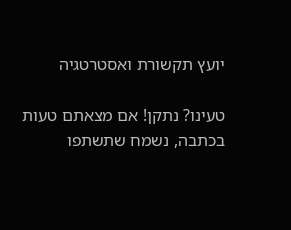יועץ תקשורת ואסטרטגיה

טעינו? נתקן! אם מצאתם טעות בכתבה, נשמח שתשתפו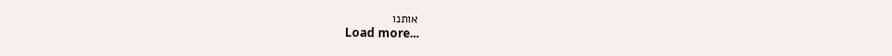אותנו
Load more...